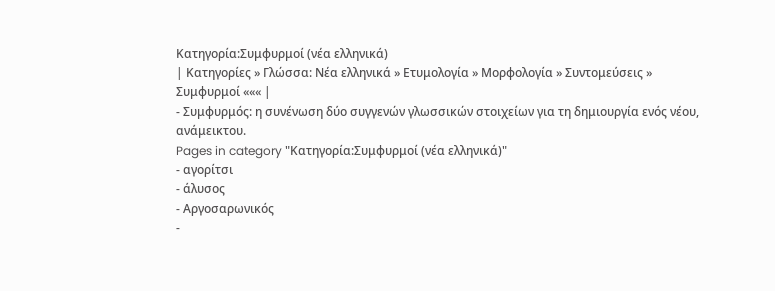Κατηγορία:Συμφυρμοί (νέα ελληνικά)
| Κατηγορίες » Γλώσσα: Νέα ελληνικά » Ετυμολογία » Μορφολογία » Συντομεύσεις » Συμφυρμοί ««« |
- Συμφυρμός: η συνένωση δύο συγγενών γλωσσικών στοιχείων για τη δημιουργία ενός νέου, ανάμεικτου.
Pages in category "Κατηγορία:Συμφυρμοί (νέα ελληνικά)"
- αγορίτσι
- άλυσος
- Αργοσαρωνικός
-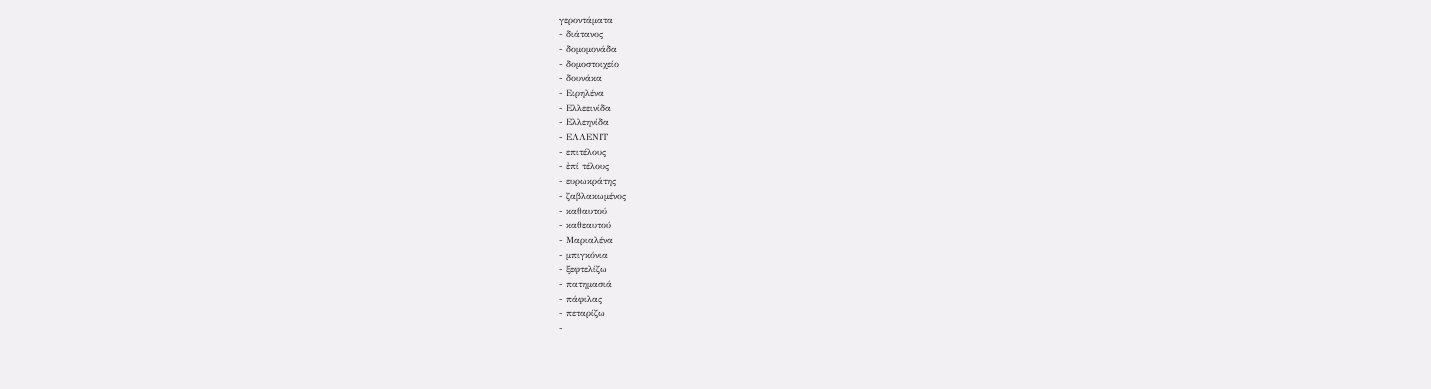γεροντάματα
- διάτανος
- δομομονάδα
- δομοστοιχείο
- δουνάκα
- Ειρηλένα
- Ελλεεινίδα
- Ελλεηνίδα
- ΕΛΛΕΝΙΤ
- επιτέλους
- ἐπί τέλους
- ευρωκράτης
- ζαβλακωμένος
- καθαυτού
- καθεαυτού
- Μαριαλένα
- μπιγκόνια
- ξεφτελίζω
- πατημασιά
- πάφιλας
- πεταρίζω
-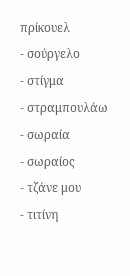πρίκουελ
- σούργελο
- στίγμα
- στραμπουλάω
- σωραία
- σωραίος
- τζάνε μου
- τιτίνη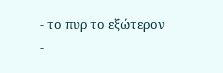- το πυρ το εξώτερον
-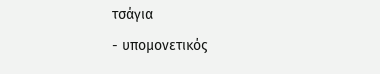τσάγια
- υπομονετικός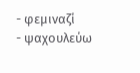- φεμιναζί
- ψαχουλεύω